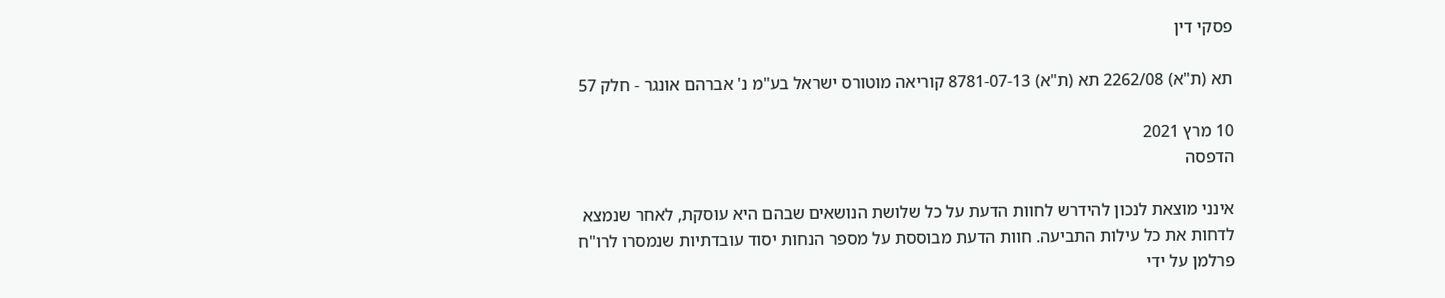פסקי דין

תא (ת"א) 2262/08 תא (ת"א) 8781-07-13 קוריאה מוטורס ישראל בע"מ נ' אברהם אונגר - חלק 57

10 מרץ 2021
הדפסה

אינני מוצאת לנכון להידרש לחוות הדעת על כל שלושת הנושאים שבהם היא עוסקת, לאחר שנמצא לדחות את כל עילות התביעה. חוות הדעת מבוססת על מספר הנחות יסוד עובדתיות שנמסרו לרו"ח פרלמן על ידי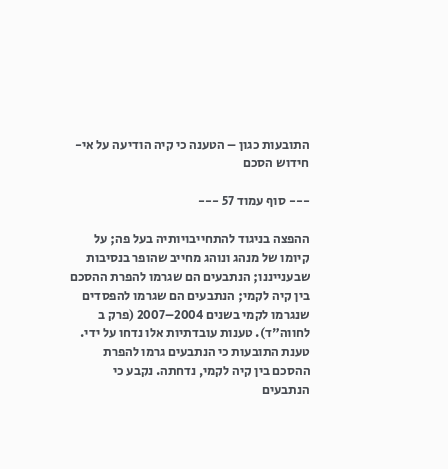התובעות כגון – הטענה כי קיה הודיעה על אי-חידוש הסכם

--- סוף עמוד 57 ---

ההפצה בניגוד להתחייבויותיה בעל פה; על קיומו של מנהג ונוהג מחייב שהופר בנסיבות שבענייננו; הנתבעים הם שגרמו להפרת ההסכם בין קיה לקמי; הנתבעים הם שגרמו להפסדים שנגרמו לקמי בשנים 2004–2007 (פרק ב לחווה"ד). טענות עובדתיות אלו נדחו על ידי. טענת התובעות כי הנתבעים גרמו להפרת ההסכם בין קיה לקמי, נדחתה. נקבע כי הנתבעים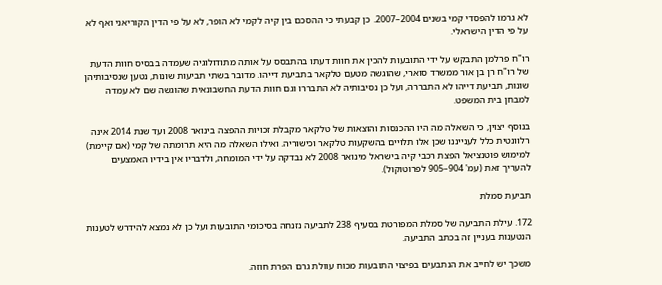לא גרמו להפסדי קמי בשנים 2004–2007. כן קבעתי כי ההסכם בין קיה לקמי לא הופר, לא על פי הדין הקוריאני ואף לא על פי הדין הישראלי.

רו"ח פרלמן התבקש על ידי התובעות להכין את חוות דעתו בהתבסס על אותה מתודולוגיה שעמדה בבסיס חוות הדעת של רו"ח רן בן אור ממשרד סוארי, שהוגשה מטעם טלקאר בתביעת דייהו. מדובר בשתי תביעות שונות, נטען שנסיבותיהן שונות, תביעת דייהו לא התבררה, ועל כן נסיבותיה לא התבררו וגם חוות הדעת החשבונאית שהוגשה שם לא עמדה למבחן בית המשפט.

בנוסף יצוין, כי השאלה מה היו ההכנסות והוצאות של טלקאר מקבלת זכויות ההפצה בינואר 2008 ועד שנת 2014 אינה רלוונטית כלל לענייננו שכן אלו תלויים בהשקעות טלקאר וכישוריה. ואילו השאלה מה היא תרומתה של קמי (אם קיימת) למימוש פוטנציאל הפצת רכבי קיה בישראל מינואר 2008 לא נבדקה על ידי המומחה, ולדבריו אין בידיו האמצעים להעריך זאת (עמ' 904–905 לפרוטוקול).

תביעת סמלת

172. עילת התביעה של סמלת המפורטת בסעיף 238 לתביעה נזנחה בסיכומי התובעות ועל כן לא נמצא להידרש לטענות הנטענות בעניין זה בכתב התביעה.

משכך יש לחייב את הנתבעים בפיצוי התובעות מכוח עוולת גרם הפרת חוזה.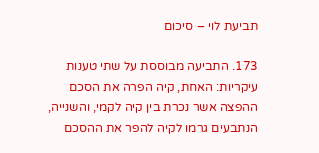תביעת לוי – סיכום

173. התביעה מבוססת על שתי טענות עיקריות: האחת, קיה הפרה את הסכם ההפצה אשר נכרת בין קיה לקמי, והשנייה, הנתבעים גרמו לקיה להפר את ההסכם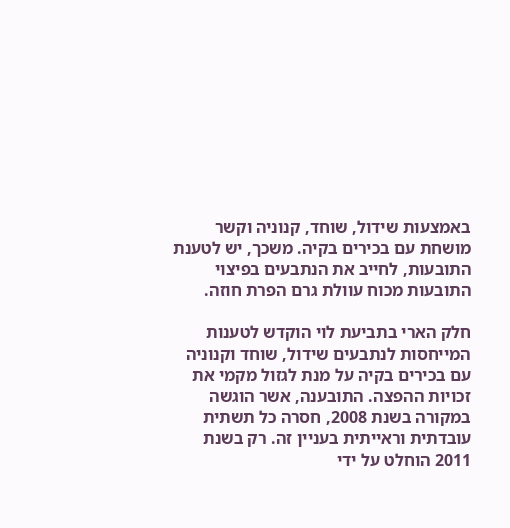באמצעות שידול, שוחד, קנוניה וקשר מושחת עם בכירים בקיה. משכך, יש לטענת התובעות, לחייב את הנתבעים בפיצוי התובעות מכוח עוולת גרם הפרת חוזה.

חלק הארי בתביעת לוי הוקדש לטענות המייחסות לנתבעים שידול, שוחד וקנוניה עם בכירים בקיה על מנת לגזול מקמי את זכויות ההפצה. התובענה, אשר הוגשה במקורה בשנת 2008, חסרה כל תשתית עובדתית וראייתית בעניין זה. רק בשנת 2011 הוחלט על ידי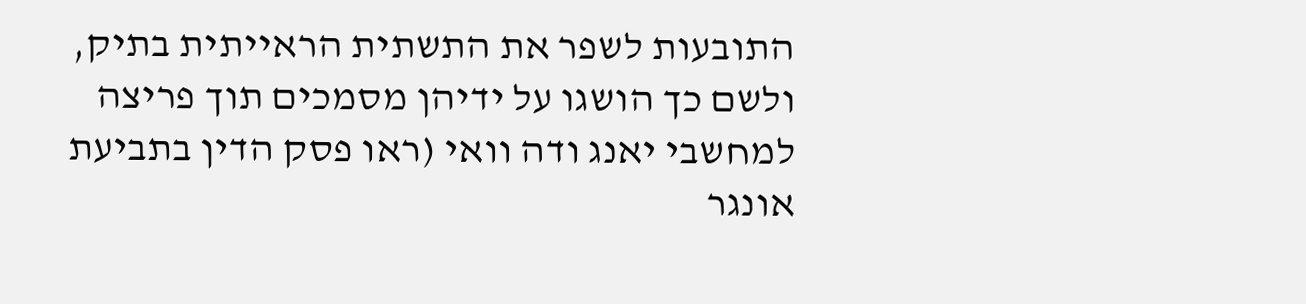התובעות לשפר את התשתית הראייתית בתיק, ולשם כך הושגו על ידיהן מסמכים תוך פריצה למחשבי יאנג ודה וואי (ראו פסק הדין בתביעת אונגר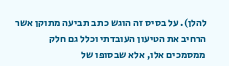להלן). על בסיס זה הוגש כתב תביעה מתוקן אשר הרחיב את הטיעון העובדתי וכלל גם חלק ממסמכים אלו, אלא שבסופו של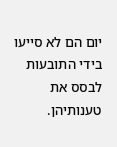יום הם לא סייעו בידי התובעות לבסס את טענותיהן.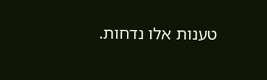טענות אלו נדחות.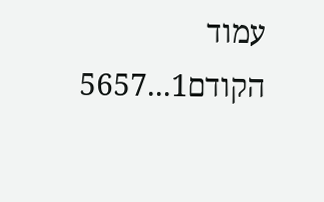עמוד הקודם1...5657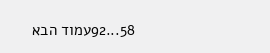58...92עמוד הבא